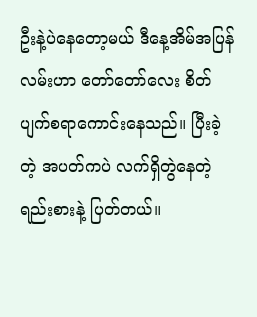ဦးနဲ့ပဲနေတော့မယ် ဒီနေ့အိမ်အပြန်လမ်းဟာ တော်တော်လေး စိတ်ပျက်စရာကောင်းနေသည်။ ပြီးခဲ့တဲ့ အပတ်ကပဲ လက်ရှိတွဲနေတဲ့ ရည်းစားနဲ့ ပြတ်တယ်။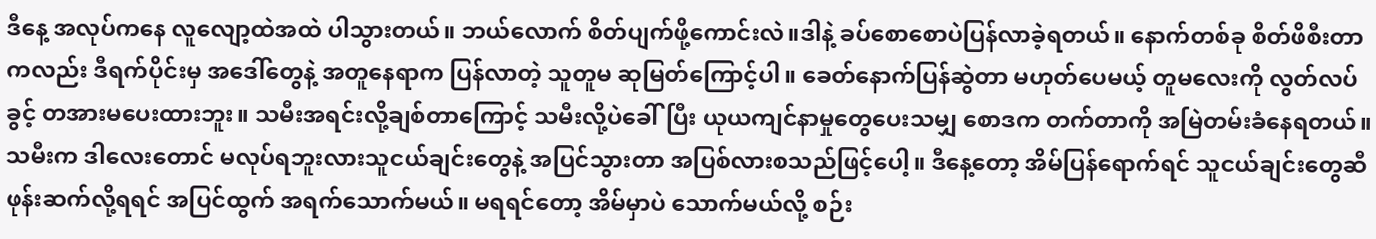ဒီနေ့ အလုပ်ကနေ လူလျော့ထဲအထဲ ပါသွားတယ်။ ဘယ်လောက် စိတ်ပျက်ဖို့ကောင်းလဲ။ဒါနဲ့ ခပ်စောစောပဲပြန်လာခဲ့ရတယ်။ နောက်တစ်ခု စိတ်ဖိစီးတာကလည်း ဒီရက်ပိုင်းမှ အဒေါ်တွေနဲ့ အတူနေရာက ပြန်လာတဲ့ သူတူမ ဆုမြတ်ကြောင့်ပါ။ ခေတ်နောက်ပြန်ဆွဲတာ မဟုတ်ပေမယ့် တူမလေးကို လွတ်လပ်ခွင့် တအားမပေးထားဘူး။ သမီးအရင်းလို့ချစ်တာကြောင့် သမီးလို့ပဲခေါ်ပြီး ယုယကျင်နာမှုတွေပေးသမျှ စောဒက တက်တာကို အမြဲတမ်းခံနေရတယ်။သမီးက ဒါလေးတောင် မလုပ်ရဘူးလားသူငယ်ချင်းတွေနဲ့ အပြင်သွားတာ အပြစ်လားစသည်ဖြင့်ပေါ့။ ဒီနေ့တော့ အိမ်ပြန်ရောက်ရင် သူငယ်ချင်းတွေဆီ ဖုန်းဆက်လို့ရရင် အပြင်ထွက် အရက်သောက်မယ်။ မရရင်တော့ အိမ်မှာပဲ သောက်မယ်လို့ စဉ်း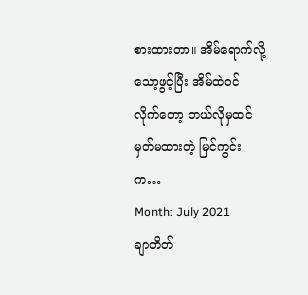စားထားတာ။ အိမ်ရောက်လို့ သော့ဖွင့်ပြီး အိမ်ထဲဝင် လိုက်တော့ ဘယ်လိုမှထင်မှတ်မထားတဲ့ မြင်ကွင်းက…
Month: July 2021
ချာတိတ်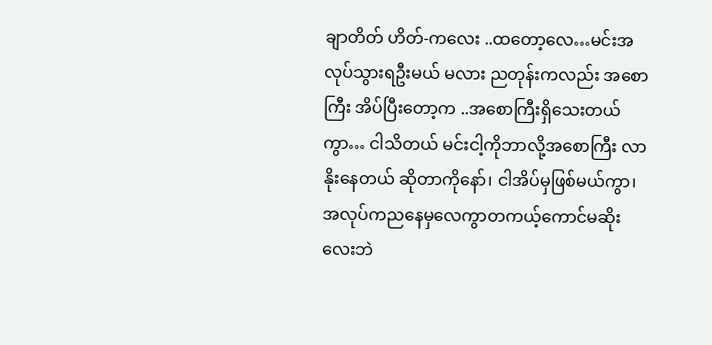ချာတိတ် ဟိတ်-ကလေး ..ထတော့လေ…မင်းအလုပ်သွားရဦးမယ် မလား ညတုန်းကလည်း အစောကြီး အိပ်ပြီးတော့က ..အစောကြီးရှိသေးတယ်ကွာ… ငါသိတယ် မင်းငါ့ကိုဘာလို့အစောကြီး လာနိုးနေတယ် ဆိုတာကိုနော်၊ ငါအိပ်မှဖြစ်မယ်ကွာ၊ အလုပ်ကညနေမှလေကွာတကယ့်ကောင်မဆိုးလေးဘဲ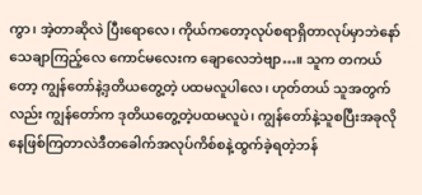ကွာ၊ အဲ့တာဆိုလဲ ပြီးရောလေ၊ ကိုယ်ကတော့လုပ်စရာရှိတာလုပ်မှာဘဲနော် သေချာကြည့်လေ ကောင်မလေးက ချောလေဘဲဗျာ…။ သူက တကယ်တော့ ကျွန်တော်နဲ့ဒှတိယတွေ့တဲ့ ပထမလူပါလေ၊ ဟုတ်တယ် သူအတွက်လည်း ကျွန်တော်က ဒုတိယတွေ့တဲ့ပထမလူပဲ၊ ကျွန်တော်နဲ့သူစပြီးအခုလိုနေဖြစ်ကြတာလဲဒီတခေါက်အလုပ်ကိစ်စနဲ့ထွက်ခဲ့ရတဲ့ဘန်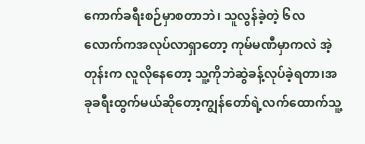ကောက်ခရီးစဉ်မှာစတာဘဲ၊ သူလွန်ခဲ့တဲ့ ၆လလောက်ကအလုပ်လာရှာတော့ ကုမ်မဏီမှာကလဲ အဲ့တုန်းက လူလိုနေတော့ သူ့ကိုဘဲဆွဲခန့်လုပ်ခဲ့ရတာ၊အခုခရီးထွက်မယ်ဆိုတော့ကျွန်တော်ရဲ့လက်ထောက်သူ့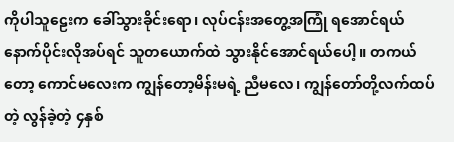ကိုပါသူဠေးက ခေါ်သွားခိုင်းရော၊ လုပ်ငန်းအတွေ့အကြုံ ရအောင်ရယ် နောက်ပိုင်းလိုအပ်ရင် သူတယောက်ထဲ သွားနိုင်အောင်ရယ်ပေါ့။ တကယ်တော့ ကောင်မလေးက ကျွန်တော့မိန်းမရဲ့ ညီမလေ၊ ကျွန်တော်တို့လက်ထပ်တဲ့ လွန်ခဲ့တဲ့ ၄နှစ်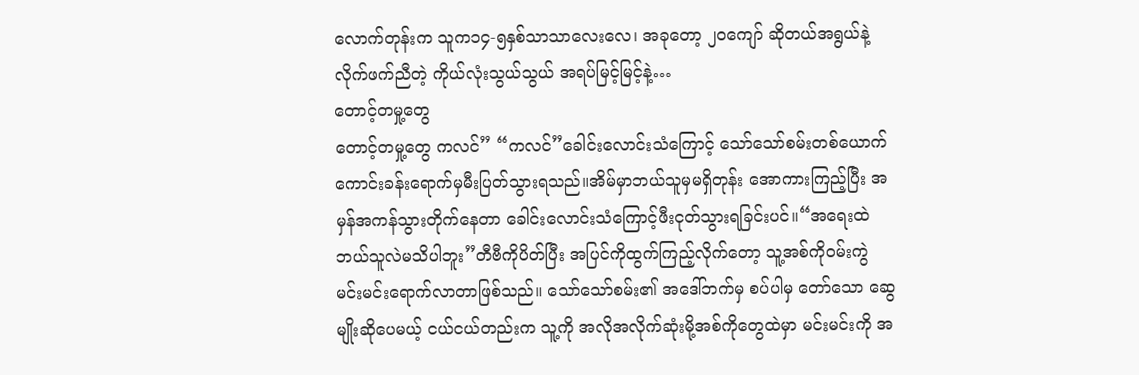လောက်တုန်းက သူက၁၄-၅နှစ်သာသာလေးလေ၊ အခုတော့ ၂၀ကျော် ဆိုတယ်အရွယ်နဲ့လိုက်ဖက်ညီတဲ့ ကိုယ်လုံးသွယ်သွယ် အရပ်မြင့်မြင့်နဲ့…
တောင့်တမှု့တွေ
တောင့်တမှု့တွေ ကလင်” “ကလင်”ခေါင်းလောင်းသံကြောင့် သော်သော်စမ်းတစ်ယောက်ကောင်းခန်းရောက်မှမီးပြတ်သွားရသည်။အိမ်မှာဘယ်သူမှမရှိတုန်း အောကားကြည့်ပြီး အမှန်အကန်သွားတိုက်နေတာ ခေါင်းလောင်းသံကြောင့်ဖီးငုတ်သွားရခြင်းပင်။“အရေးထဲဘယ်သူလဲမသိပါဘူး”တီဗီကိုပိတ်ပြီး အပြင်ကိုထွက်ကြည့်လိုက်တော့ သူ့အစ်ကိုဝမ်းကွဲ မင်းမင်းရောက်လာတာဖြစ်သည်။ သော်သော်စမ်း၏ အဒေါ်ဘက်မှ စပ်ပါမှ တော်သော ဆွေမျိုးဆိုပေမယ့် ငယ်ငယ်တည်းက သူ့ကို အလိုအလိုက်ဆုံးမို့အစ်ကိုတွေထဲမှာ မင်းမင်းကို အ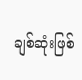ချစ်ဆုံးဖြစ်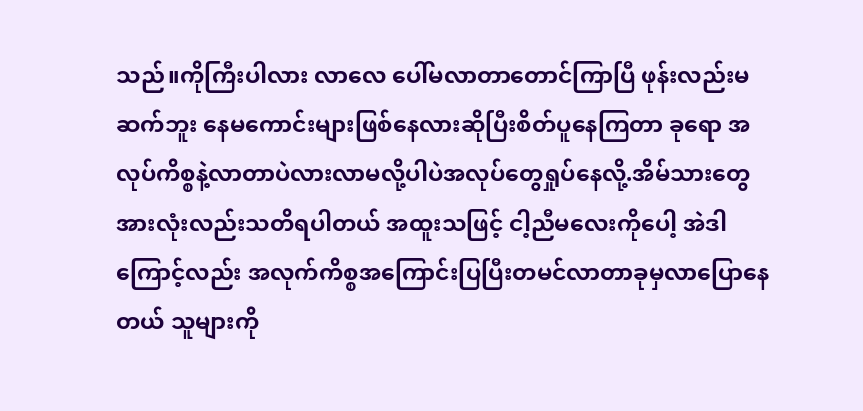သည်။ကိုကြီးပါလား လာလေ ပေါ်မလာတာတောင်ကြာပြီ ဖုန်းလည်းမဆက်ဘူး နေမကောင်းများဖြစ်နေလားဆိုပြီးစိတ်ပူနေကြတာ ခုရော အလုပ်ကိစ္စနဲ့လာတာပဲလားလာမလို့ပါပဲအလုပ်တွေရှုပ်နေလို့.အိမ်သားတွေအားလုံးလည်းသတိရပါတယ် အထူးသဖြင့် ငါ့ညီမလေးကိုပေါ့ အဲဒါကြောင့်လည်း အလုက်ကိစ္စအကြောင်းပြပြီးတမင်လာတာခုမှလာပြောနေတယ် သူများကို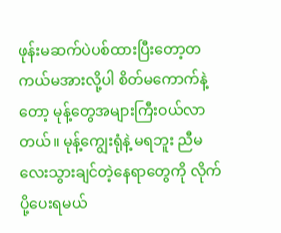ဖုန်းမဆက်ပဲပစ်ထားပြီးတော့တကယ်မအားလို့ပါ စိတ်မကောက်နဲ့တော့ မုန့်တွေအများကြီးဝယ်လာတယ်။ မုန့်ကျွေးရုံနဲ့ မရဘူး ညီမလေးသွားချင်တဲ့နေရာတွေကို လိုက်ပို့ပေးရမယ်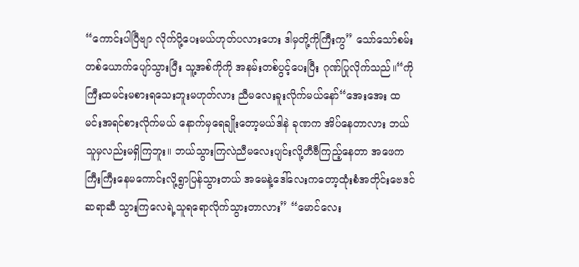“ကောင်းပါပြီဗျာ လိုက်ပို့ပေးမယ်ဟုတ်ပလားဟေး ဒါမှတို့ကိုကြီးကွ” သော်သော်စမ်းတစ်ယောက်ပျော်သွားပြီး သူ့အစ်ကိုကို အနမ်းတစ်ပွင့်ပေးပြီး ဂုဏ်ပြုလိုက်သည်။“ကိုကြီးထမင်းမစားရသေးဘူးမဟုတ်လား ညီမလေးခူးလိုက်မယ်နော်“အေးအေး ထမင်းအရင်စားလိုက်မယ် နောက်မှရေချိုးတော့မယ်ဒါနဲ ခုဏက အိပ်နေတာလား ဘယ်သူမှလည်းမရှိကြဘူး။ ဘယ်သွားကြလဲညီမလေးပျင်းလို့တီဗီကြည့်နေတာ အဖေကကြီးကြီးနေမကောင်းလို့ရွာပြန်သွားတယ် အမေနဲ့ဒေါ်လေးကတော့ထုံးစံအတိုင်းဗေဒင်ဆရာဆီ သွားကြလေရဲ့သူရရောလိုက်သွားတာလား” “မောင်လေး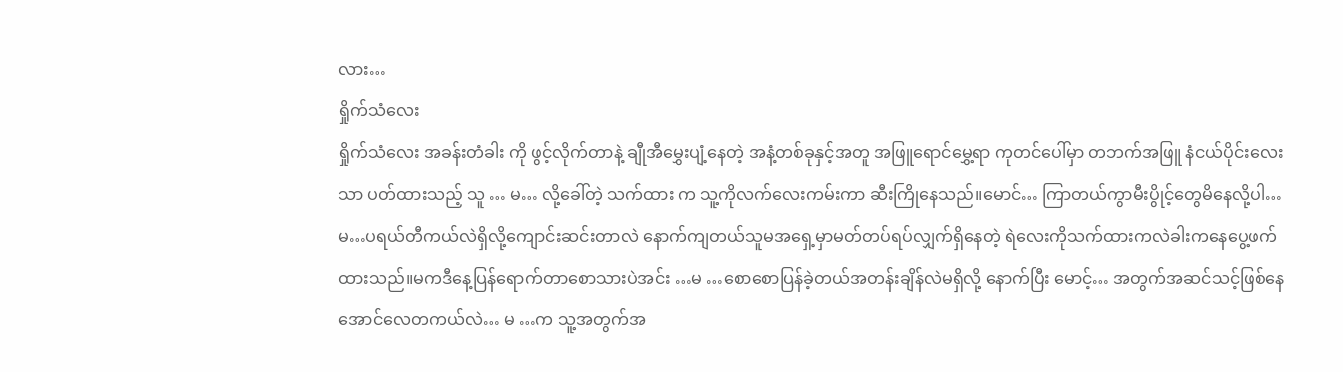လား…
ရှိုက်သံလေး
ရှိုက်သံလေး အခန်းတံခါး ကို ဖွင့်လိုက်တာနဲ့ ချီုအီမွှေးပျံ့နေတဲ့ အနံ့တစ်ခုနှင့်အတူ အဖြူရောင်မွှေ့ရာ ကုတင်ပေါ်မှာ တဘက်အဖြူ နံငယ်ပိုင်းလေးသာ ပတ်ထားသည့် သူ … မ… လို့ခေါ်တဲ့ သက်ထား က သူ့ကိုလက်လေးကမ်းကာ ဆီးကြိုနေသည်။မောင်… ကြာတယ်ကွာမီးပွိုင့်တွေမိနေလို့ပါ… မ…ပရယ်တီကယ်လဲရှိလို့ကျောင်းဆင်းတာလဲ နောက်ကျတယ်သူမအရှေ့မှာမတ်တပ်ရပ်လျှက်ရှိနေတဲ့ ရဲလေးကိုသက်ထားကလဲခါးကနေပွေ့ဖက်ထားသည်။မကဒီနေ့ပြန်ရောက်တာစောသားပဲအင်း …မ …စောစောပြန်ခဲ့တယ်အတန်းချိန်လဲမရှိလို့ နောက်ပြီး မောင့်… အတွက်အဆင်သင့်ဖြစ်နေအောင်လေတကယ်လဲ… မ …က သူ့အတွက်အ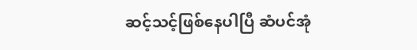ဆင့်သင့်ဖြစ်နေပါပြီ ဆံပင်အုံ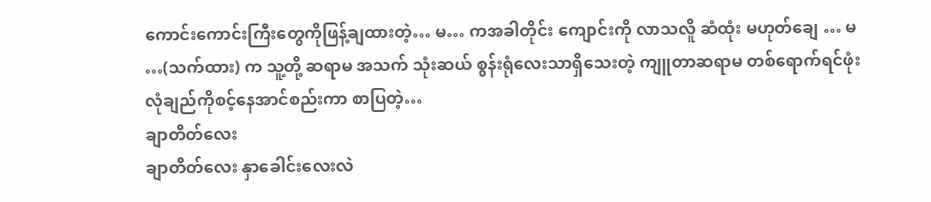ကောင်းကောင်းကြီးတွေကိုဖြန့်ချထားတဲ့… မ… ကအခါတိုင်း ကျောင်းကို လာသလိူ ဆံထုံး မဟုတ်ချေ … မ …(သက်ထား) က သူ့တို့ ဆရာမ အသက် သုံးဆယ် စွန်းရုံလေးသာရှိသေးတဲ့ ကျူတာဆရာမ တစ်ရောက်ရင်ဖုံး လုံချည်ကိုစင့်နေအာင်စည်းကာ စာပြတဲ့…
ချာတိတ်လေး
ချာတိတ်လေး နှာခေါင်းလေးလဲ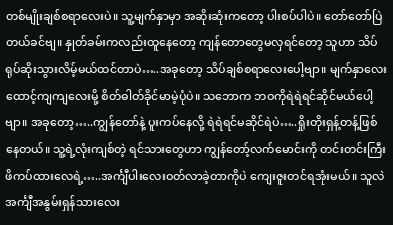တစ်မျိုးချစ်စရာလေးပဲ။ သူ့မျက်နှာမှာ အဆိုးဆုံးကတော့ ပါးစပ်ပါပဲ။ တော်တော်ပြဲတယ်ခင်ဗျ။ နှုတ်ခမ်းကလည်းထူနေတော့ ကျန်တောတွေမလှရင်တော့ သူဟာ သိပ်ရုပ်ဆိုးသွားလိမ့်မယ်ထင်တာပဲ…..အခုတော့ သိပ်ချစ်စရာလေးပေါ့ဗျာ။ မျက်နှာလေးထောင့်ကျကျလေးမို့ စိတ်ဓါတ်ခိုင်မာမဲ့ပုံပဲ။ သဘောက ဘဝကိုရဲရဲရင်ဆိုင်မယ်ပေါ့ဗျာ။ အခုတော့…..ကျွန်တော်နဲ့ ပူးကပ်နေလို့ ရဲရဲရင်မဆိုင်ရဲပဲ…..ရှိုးတိုးရှန့်တန့်ဖြစ်နေတယ်။ သူ့ရဲ့လုံးကျစ်တဲ့ ရင်သားတွေဟာ ကျွန်တော့်လက်မောင်းကို တင်းတင်းကြီး ဖိကပ်ထားလေရဲ့…..အင်္ကျီပါးလေးဝတ်လာခဲ့တာကိုပဲ ကျေးဇူးတင်ရအုံးမယ်။ သူလဲအင်္ကျီအနွမ်းရှန်သားလေး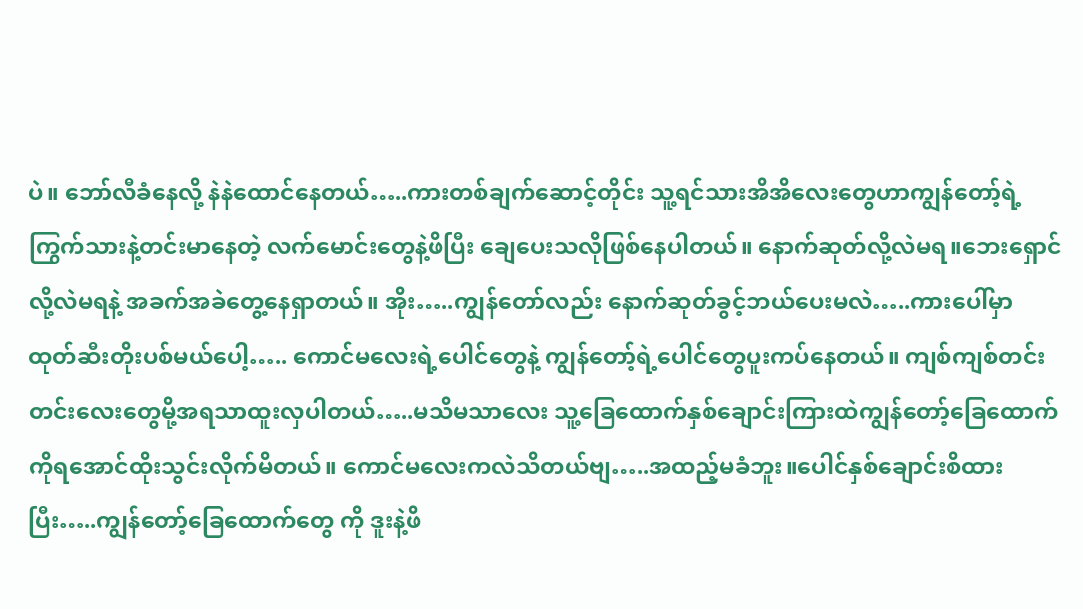ပဲ။ ဘော်လီခံနေလို့ နဲနဲထောင်နေတယ်…..ကားတစ်ချက်ဆောင့်တိုင်း သူ့ရင်သားအိအိလေးတွေဟာကျွန်တော့်ရဲ့ကြွက်သားနဲ့တင်းမာနေတဲ့ လက်မောင်းတွေနဲ့ဖိပြီး ချေပေးသလိုဖြစ်နေပါတယ်။ နောက်ဆုတ်လို့လဲမရ။ဘေးရှောင်လို့လဲမရနဲ့ အခက်အခဲတွေ့နေရှာတယ်။ အိုး…..ကျွန်တော်လည်း နောက်ဆုတ်ခွင့်ဘယ်ပေးမလဲ…..ကားပေါ်မှာ ထုတ်ဆီးတိုးပစ်မယ်ပေါ့….. ကောင်မလေးရဲ့ပေါင်တွေနဲ့ ကျွန်တော့်ရဲ့ပေါင်တွေပူးကပ်နေတယ်။ ကျစ်ကျစ်တင်းတင်းလေးတွေမို့အရသာထူးလှပါတယ်…..မသိမသာလေး သူ့ခြေထောက်နှစ်ချောင်းကြားထဲကျွန်တော့်ခြေထောက်ကိုရအောင်ထိုးသွင်းလိုက်မိတယ်။ ကောင်မလေးကလဲသိတယ်ဗျ…..အထည့်မခံဘူး။ပေါင်နှစ်ချောင်းစိထားပြီး…..ကျွန်တော့်ခြေထောက်တွေ ကို ဒူးနဲ့ဖိ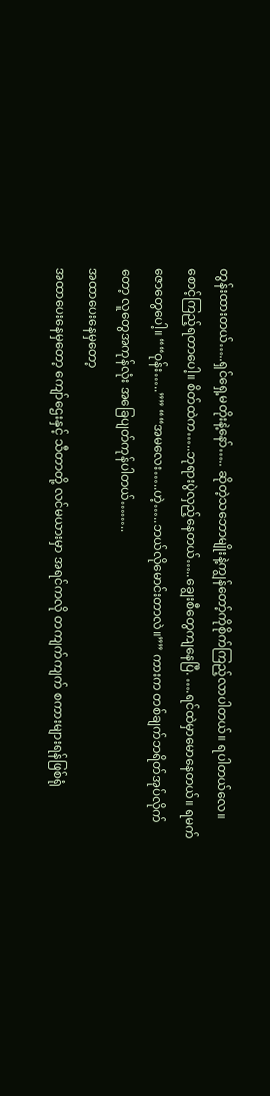တွန်းထားတယ်…..ရှင်ရှေ့မတိုးနဲ့နော်….. ဆိုတဲ့သဘောမျိုးနဲ့ကျွန်တော့်ကိုစိုက်ကြည့်လာပါတယ်။ ရပါတယ်လေ။ စောင့်ကြည့်ရတာပေါ့။ စိတ်ထဲက…..ဘုရားပွဲလှည့်နေတယ်…..ချွေးစီတွေကျနေပြီ. ….ရင်ထဲမှာမောနေတယ်။ ရမက်ဇောတွေပေါ့။ ““ဝုန်း…..”” ““အမလေး…..ဟဲ့…..ဘယ်လိုမောင်းတာလဲ။”” ကားက တစ်ချက်ဘရိတ်အုပ်လိုက်တော့ လူတွေအကုန်လုံး အခြေပျတ်ကုန်ပါတယ်……..
အထာပေးနေမှတော့
အထာပေးနေမှတော့ ကျော်ဌေးနှင့် သီတာတို့ လင်မယားမှာ အရင်ကလို တကျက်ကျက် စကားများရန်ဖြစ်ရုံ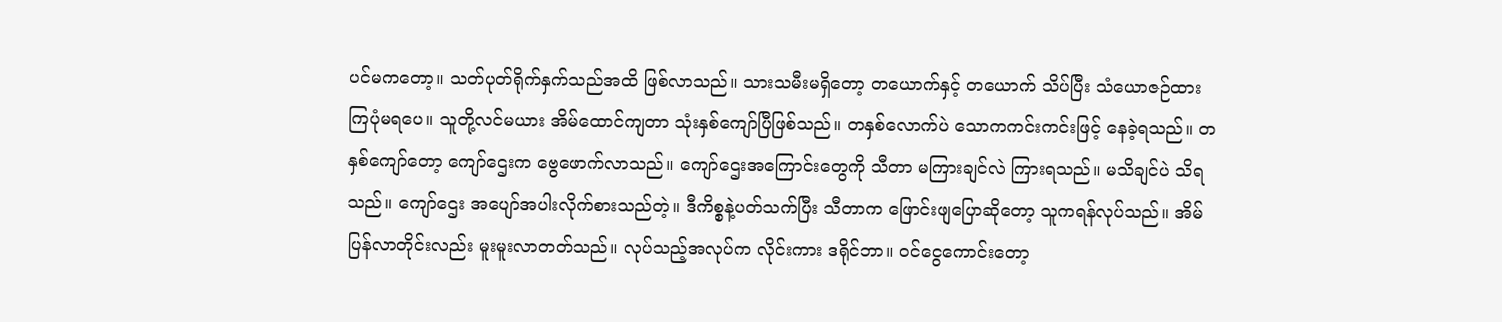ပင်မကတော့။ သတ်ပုတ်ရိုက်နှက်သည်အထိ ဖြစ်လာသည်။ သားသမီးမရှိတော့ တယောက်နှင့် တယောက် သိပ်ပြီး သံယောဇဉ်ထားကြပုံမရပေ။ သူတို့လင်မယား အိမ်ထောင်ကျတာ သုံးနှစ်ကျော်ပြီဖြစ်သည်။ တနှစ်လောက်ပဲ သောကကင်းကင်းဖြင့် နေခဲ့ရသည်။ တနှစ်ကျော်တော့ ကျော်ဌေးက ဗွေဖောက်လာသည်။ ကျော်ဌေးအကြောင်းတွေကို သီတာ မကြားချင်လဲ ကြားရသည်။ မသိချင်ပဲ သိရသည်။ ကျော်ဌေး အပျော်အပါးလိုက်စားသည်တဲ့။ ဒီကိစ္စနဲ့ပတ်သက်ပြီး သီတာက ဖြောင်းဖျပြောဆိုတော့ သူကရန်လုပ်သည်။ အိမ်ပြန်လာတိုင်းလည်း မူးမူးလာတတ်သည်။ လုပ်သည့်အလုပ်က လိုင်းကား ဒရိုင်ဘာ။ ဝင်ငွေကောင်းတော့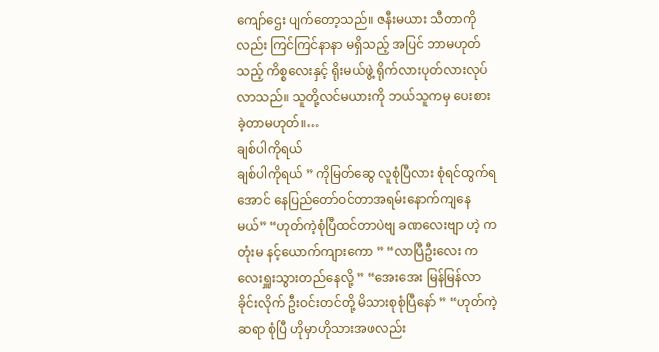ကျော်ဌေး ပျက်တော့သည်။ ဇနီးမယား သီတာကိုလည်း ကြင်ကြင်နာနာ မရှိသည့် အပြင် ဘာမဟုတ်သည့် ကိစ္စလေးနှင့် ရိုးမယ်ဖွဲ့ ရိုက်လားပုတ်လားလုပ်လာသည်။ သူတို့လင်မယားကို ဘယ်သူကမှ ပေးစားခဲ့တာမဟုတ်။…
ချစ်ပါကိုရယ်
ချစ်ပါကိုရယ် ” ကိုမြတ်ဆွေ လူစုံပြီလား စုံရင်ထွက်ရအောင် နေပြည်တော်ဝင်တာအရမ်းနောက်ကျနေမယ်” “ဟုတ်ကဲ့စုံပြီထင်တာပဲဗျ ခဏလေးဗျာ ဟဲ့ ကတုံးမ နင့်ယောက်ကျားကော ” “လာပြီဦးလေး ကလေးရှူးသွားတည်နေလို့ ” “အေးအေး မြန်မြန်လာခိုင်းလိုက် ဦးဝင်းတင်တို့ မိသားစုစုံပြီနော် ” “ဟုတ်ကဲ့ဆရာ စုံပြီ ဟိုမှာဟိုသားအဖလည်း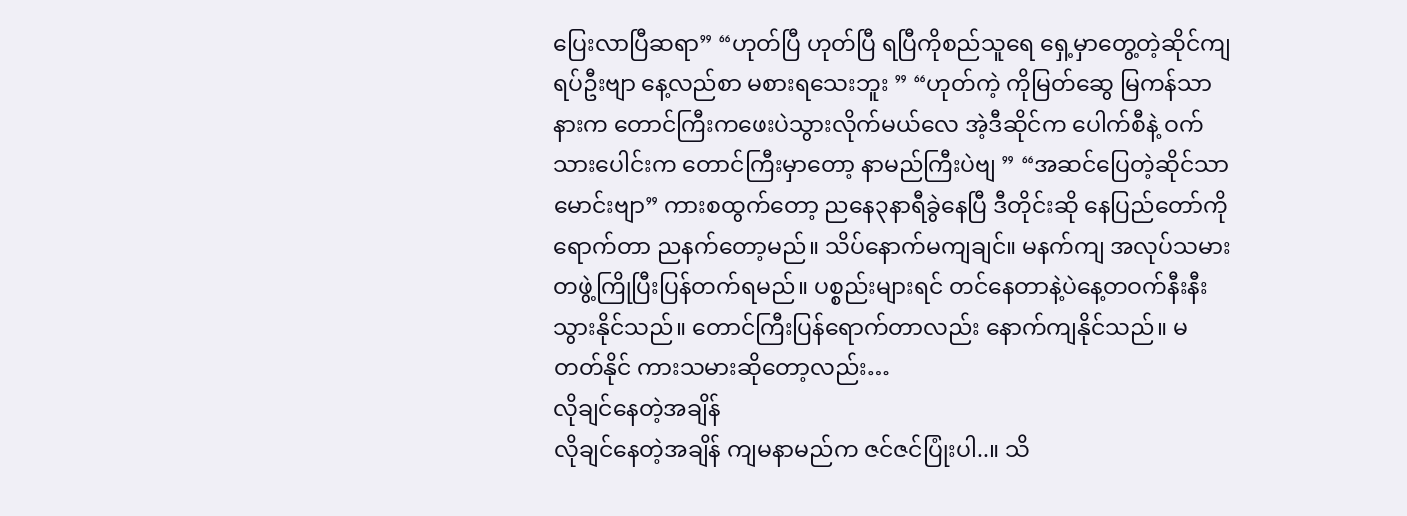ပြေးလာပြီဆရာ” “ဟုတ်ပြီ ဟုတ်ပြီ ရပြီကိုစည်သူရေ ရှေ့မှာတွေ့တဲ့ဆိုင်ကျရပ်ဦးဗျာ နေ့လည်စာ မစားရသေးဘူး ” “ဟုတ်ကဲ့ ကိုမြတ်ဆွေ မြကန်သာနားက တောင်ကြီးကဖေးပဲသွားလိုက်မယ်လေ အဲ့ဒီဆိုင်က ပေါက်စီနဲ့ ဝက်သားပေါင်းက တောင်ကြီးမှာတော့ နာမည်ကြီးပဲဗျ ” “အဆင်ပြေတဲ့ဆိုင်သာမောင်းဗျာ” ကားစထွက်တော့ ညနေ၃နာရီခွဲနေပြီ ဒီတိုင်းဆို နေပြည်တော်ကိုရောက်တာ ညနက်တော့မည်။ သိပ်နောက်မကျချင်။ မနက်ကျ အလုပ်သမားတဖွဲ့ကြိုပြီးပြန်တက်ရမည်။ ပစ္စည်းများရင် တင်နေတာနဲ့ပဲနေ့တဝက်နီးနီးသွားနိုင်သည်။ တောင်ကြီးပြန်ရောက်တာလည်း နောက်ကျနိုင်သည်။ မတတ်နိုင် ကားသမားဆိုတော့လည်း…
လိုချင်နေတဲ့အချိန်
လိုချင်နေတဲ့အချိန် ကျမနာမည်က ဇင်ဇင်ပြုံးပါ..။ သိ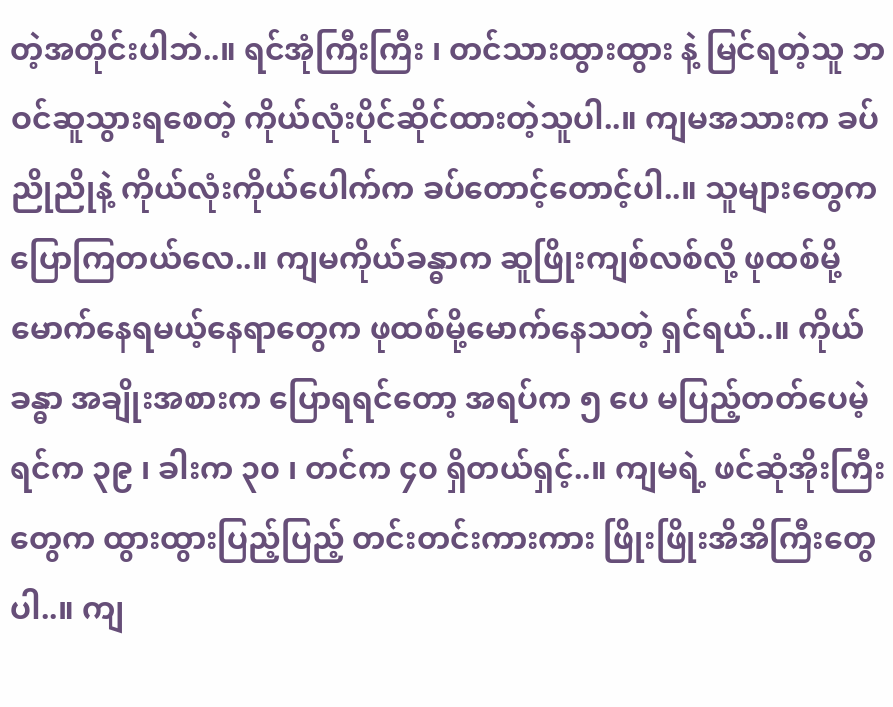တဲ့အတိုင်းပါဘဲ..။ ရင်အုံကြီးကြီး ၊ တင်သားထွားထွား နဲ့ မြင်ရတဲ့သူ ဘဝင်ဆူသွားရစေတဲ့ ကိုယ်လုံးပိုင်ဆိုင်ထားတဲ့သူပါ..။ ကျမအသားက ခပ်ညိုညိုနဲ့ ကိုယ်လုံးကိုယ်ပေါက်က ခပ်တောင့်တောင့်ပါ..။ သူများတွေက ပြောကြတယ်လေ..။ ကျမကိုယ်ခန္ဓာက ဆူဖြိုးကျစ်လစ်လို့ ဖုထစ်မို့မောက်နေရမယ့်နေရာတွေက ဖုထစ်မို့မောက်နေသတဲ့ ရှင်ရယ်..။ ကိုယ်ခန္ဓာ အချိုးအစားက ပြောရရင်တော့ အရပ်က ၅ ပေ မပြည့်တတ်ပေမဲ့ ရင်က ၃၉ ၊ ခါးက ၃၀ ၊ တင်က ၄၀ ရှိတယ်ရှင့်..။ ကျမရဲ့ ဖင်ဆုံအိုးကြီးတွေက ထွားထွားပြည့်ပြည့် တင်းတင်းကားကား ဖြိုးဖြိုးအိအိကြီးတွေပါ..။ ကျ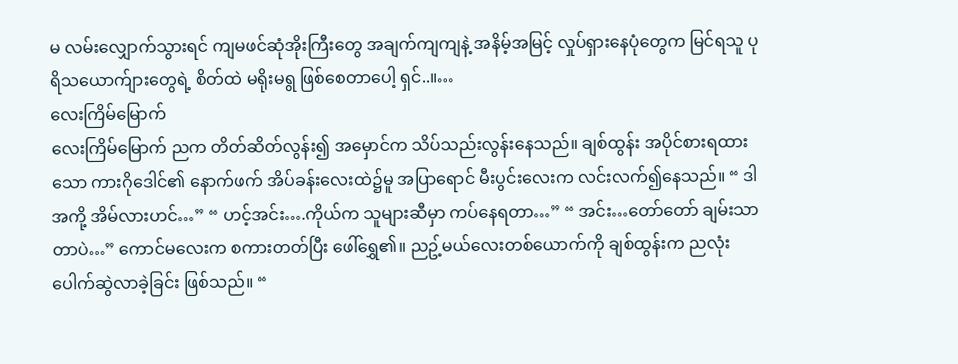မ လမ်းလျှောက်သွားရင် ကျမဖင်ဆုံအိုးကြီးတွေ အချက်ကျကျနဲ့ အနိမ့်အမြင့် လှုပ်ရှားနေပုံတွေက မြင်ရသူ ပုရိသယောက်ျားတွေရဲ့ စိတ်ထဲ မရိုးမရွ ဖြစ်စေတာပေါ့ ရှင်..။…
လေးကြိမ်မြောက်
လေးကြိမ်မြောက် ညက တိတ်ဆိတ်လွန်း၍ အမှောင်က သိပ်သည်းလွန်းနေသည်။ ချစ်ထွန်း အပိုင်စားရထားသော ကားဂိုဒေါင်၏ နောက်ဖက် အိပ်ခန်းလေးထဲ၌မူ အပြာရောင် မီးပွင်းလေးက လင်းလက်၍နေသည်။ “ ဒါ အကို့ အိမ်လားဟင်…” “ ဟင့်အင်း….ကိုယ်က သူများဆီမှာ ကပ်နေရတာ…” “ အင်း…တော်တော် ချမ်းသာတာပဲ…” ကောင်မလေးက စကားတတ်ပြီး ဖေါ်ရွှေ၏။ ညဥ့်မယ်လေးတစ်ယောက်ကို ချစ်ထွန်းက ညလုံးပေါက်ဆွဲလာခဲ့ခြင်း ဖြစ်သည်။ “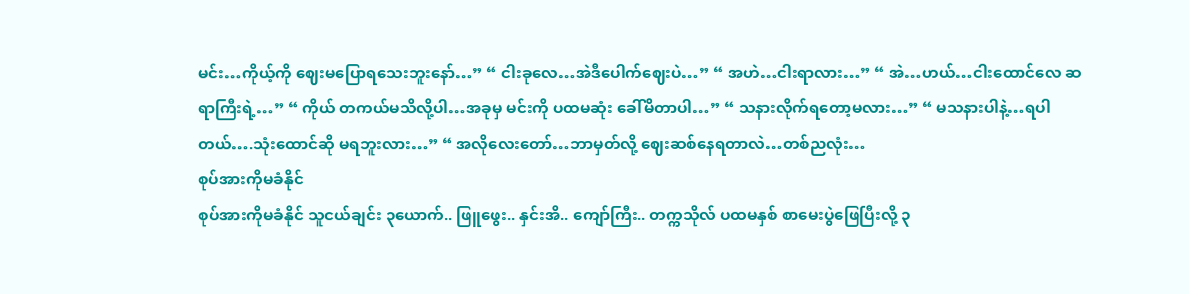မင်း…ကိုယ့်ကို ဈေးမပြောရသေးဘူးနော်…” “ ငါးခုလေ…အဲဒီပေါက်ဈေးပဲ…” “ အဟဲ…ငါးရာလား…” “ အဲ…ဟယ်…ငါးထောင်လေ ဆရာကြီးရဲ့…” “ ကိုယ် တကယ်မသိလို့ပါ…အခုမှ မင်းကို ပထမဆုံး ခေါ်မိတာပါ…” “ သနားလိုက်ရတော့မလား…” “ မသနားပါနဲ့…ရပါတယ်….သုံးထောင်ဆို မရဘူးလား…” “ အလိုလေးတော်…ဘာမှတ်လို့ ဈေးဆစ်နေရတာလဲ…တစ်ညလုံး…
စုပ်အားကိုမခံနိုင်
စုပ်အားကိုမခံနိုင် သူငယ်ချင်း ၃ယောက်.. ဖြူဖွေး.. နှင်းအိ.. ကျော်ကြီး.. တက္ကသိုလ် ပထမနှစ် စာမေးပွဲဖြေပြီးလို့ ၃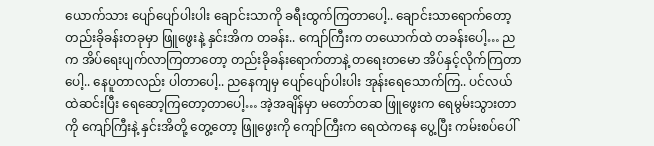ယောက်သား ပျော်ပျော်ပါးပါး ချောင်းသာကို ခရီးထွက်ကြတာပေါ့.. ချောင်းသာရောက်တော့ တည်းခိုခန်းတခုမှာ ဖြူဖွေးနဲ့ နှင်းအိက တခန်း.. ကျော်ကြီးက တယောက်ထဲ တခန်းပေါ့… ညက အိပ်ရေးပျက်လာကြတာတော့ တည်းခိုခန်းရောက်တာနဲ့ တရေးတမော အိပ်နှင့်လိုက်ကြတာပေါ့.. နေပူတာလည်း ပါတာပေါ့.. ညနေကျမှ ပျော်ပျော်ပါးပါး အုန်းရေသောက်ကြ.. ပင်လယ်ထဲဆင်းပြီး ရေဆော့ကြတော့တာပေါ့… အဲ့အချိန်မှာ မတော်တဆ ဖြူဖွေးက ရေမွမ်းသွားတာကို ကျော်ကြီးနဲ့ နှင်းအိတို့ တွေ့တော့ ဖြူဖွေးကို ကျော်ကြီးက ရေထဲကနေ ပွေ့ပြီး ကမ်းစပ်ပေါ်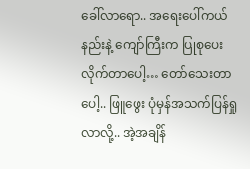ခေါ်လာရော.. အရေးပေါ်ကယ်နည်းနဲ့ ကျော်ကြီးက ပြုစုပေးလိုက်တာပေါ့… တော်သေးတာပေါ့.. ဖြူဖွေး ပုံမှန်အသက်ပြန်ရှုလာလို့.. အဲ့အချိန်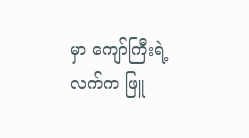မှာ ကျော်ကြီးရဲ့လက်က ဖြူ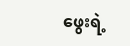ဖွေးရဲ့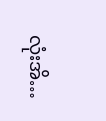လုံးအိ…